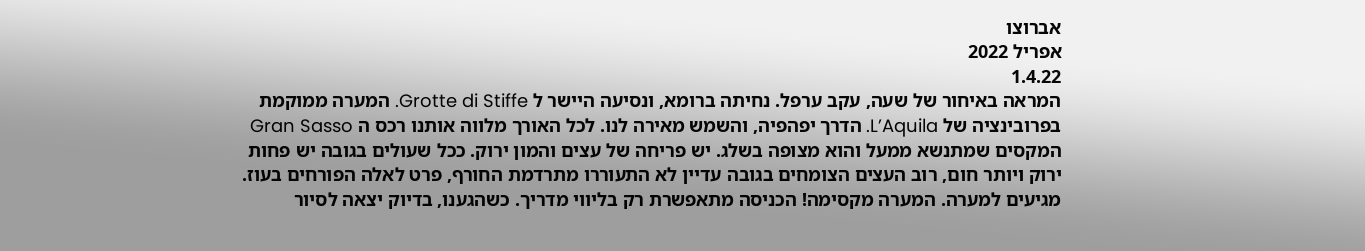אברוצו
אפריל 2022
1.4.22
המראה באיחור של שעה, עקב ערפל. נחיתה ברומא, ונסיעה היישר ל Grotte di Stiffe. המערה ממוקמת בפרובינציה של L’Aquila. הדרך יפהפיה, והשמש מאירה לנו. לכל האורך מלווה אותנו רכס ה Gran Sasso המקסים שמתנשא ממעל והוא מצופה בשלג. יש פריחה של עצים והמון ירוק. ככל שעולים בגובה יש פחות ירוק ויותר חום, רוב העצים הצומחים בגובה עדיין לא התעוררו מתרדמת החורף, פרט לאלה הפורחים בעוז.
מגיעים למערה. המערה מקסימה! הכניסה מתאפשרת רק בליווי מדריך. כשהגענו, בדיוק יצאה לסיור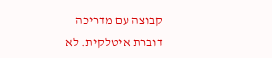קבוצה עם מדריכה דוברת איטלקית. לא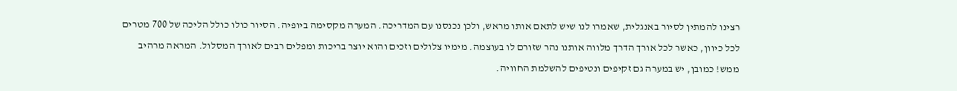רצינו להמתין לסיור באנגלית, שאמרו לנו שיש לתאם אותו מראש, ולכן נכנסנו עם המדריכה. המערה מקסימה ביופיה. הסיור כולו כולל הליכה של 700 מטרים לכל כיוון, כאשר לכל אורך הדרך מלווה אותנו נהר שזורם לו בעוצמה. מימיו צלולים וזכים והוא יוצר בריכות ומפלים רבים לאורך המסלול. המראה מרהיב ממש! כמובן, יש במערה גם זקיפים ונטיפים להשלמת החוויה.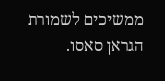ממשיכים לשמורת הגראן סאסו.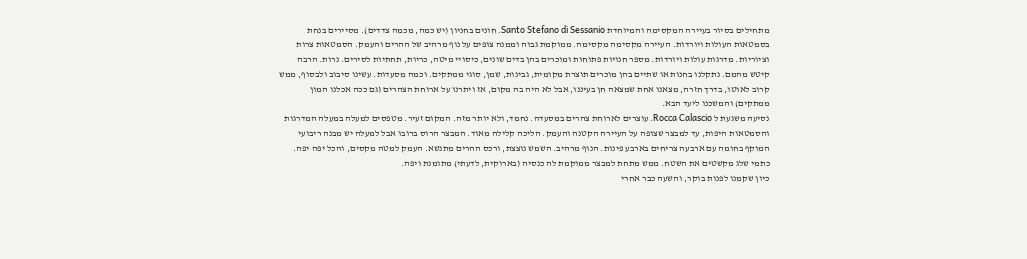מתחילים בסיור בעיירה המקסימה והמיוחדת Santo Stefano di Sessanio. חונים בחניון (יש כמה, מכמה צדדים). מסיירים בנחת בסמטאות העולות ויורדות. העיירה מקסימה מקסימה. ממוקמת גבוה וממנה צופים על נוף מרהיב של ההרים והעמק. הסמטאות צרות וציוריות. מדרגות עולות ויורדות. מספר חנויות פתוחות ומוכרים בהן בדים שונים, כיסויי מיטה, כריות, תחתיות לסירים. נרות. הרבה קיטש מהמם. נתקלנו בחנות או שתיים בהן מוכרים תוצרת מקומית, גבינות, שמן, סוגי ממתקים. וכמה מסעדות. עשינו סיבוב ולבסוף, ממש קרוב לאוטו, בדרך חזרה, מצאנו אחת שמצאה חן בעיננו, אבל לא היה בה מקום, אז ויתרנו על ארוחת הצהרים (גם ככה אכלנו המון ממתקים) והמשכנו ליעד הבא.
נסיעה משגעת ל Rocca Calascio. עוצרים לארוחת צהרים במסעדה. נחמד, ולא יותר מזה. המקום זעיר. מטפסים למעלה במעלה המדרגות והסמטאות היפות, עד למבצר שצופה על העיירה הקטנה והעמק. הליכה קלילה מאוד. המבצר הרוס ברובו אבל למעלה יש מבנה ריבועי המוקף בחומה עם ארבעה צריחים בארבע פינות. הנוף מרהיב. השמש נוצצת, ורכס ההרים מתנשא. העמק למטה מקסים, והכל יפה יפה. כתמי שלג מקשטים את השטח. ממש מתחת למבצר ממוקמת לה כנסיה (בארוקית, לדעתי) מתומנת ויפה.
כיון שקמנו לפנות בוקר, והשעה כבר אחרי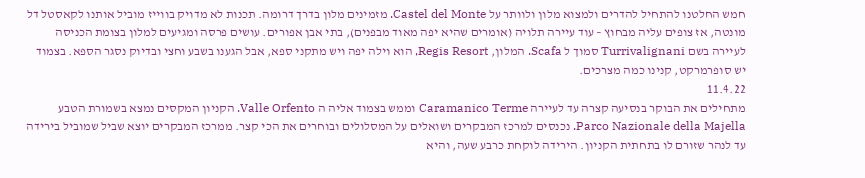חמש החלטנו להתחיל להדרים ולמצוא מלון ולוותר על Castel del Monte. מזמינים מלון בדרך דרומה. תכנות לא מדויק בווייז מוביל אותנו לקאסטל דל מונטה, אז צופים עליה מבחוץ – עוד עיירה תלויה (אומרים שהיא יפה מאוד מבפנים), בתי אבן אפורים. עושים פרסה ומגיעים למלון בצומת הכניסה לעיירה בשם Turrivalignani סמוך ל Scafa. המלון, Regis Resort, הוא וילה יפה ויש מתקני ספא, אבל הגענו בשבע וחצי ובדיוק נסגר הספא. בצמוד יש סופרמרקט, קנינו כמה מצרכים.
11.4.22
מתחילים את הבוקר בנסיעה קצרה עד לעיירה Caramanico Terme וממש בצמוד אליה ה Valle Orfento. הקניון המקסים נמצא בשמורת הטבע Parco Nazionale della Majella. נכנסים למרכז המבקרים ושואלים על המסלולים ובוחרים את הכי קצר. ממרכז המבקרים יוצא שביל שמוביל בירידה עד לנהר שזורם לו בתחתית הקניון. הירידה לוקחת כרבע שעה, והיא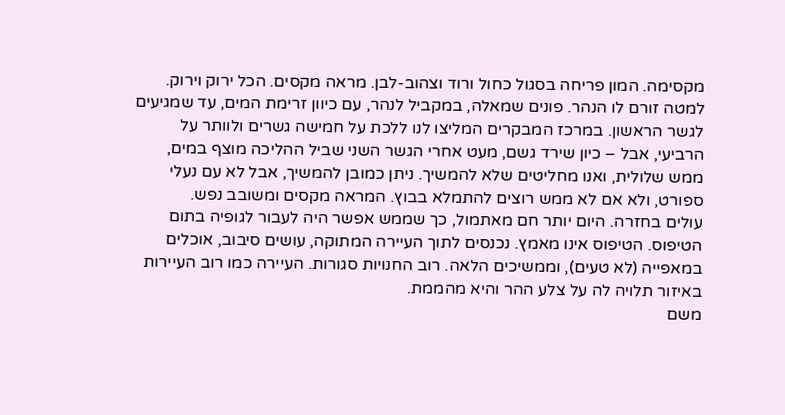מקסימה. המון פריחה בסגול כחול ורוד וצהוב-לבן. מראה מקסים. הכל ירוק וירוק. למטה זורם לו הנהר. פונים שמאלה, במקביל לנהר, עם כיוון זרימת המים, עד שמגיעים לגשר הראשון. במרכז המבקרים המליצו לנו ללכת על חמישה גשרים ולוותר על הרביעי, אבל – כיון שירד גשם, מעט אחרי הגשר השני שביל ההליכה מוצף במים, ממש שלולית, ואנו מחליטים שלא להמשיך. ניתן כמובן להמשיך, אבל לא עם נעלי ספורט, ולא אם לא ממש רוצים להתמלא בבוץ. המראה מקסים ומשובב נפש.
עולים בחזרה. היום יותר חם מאתמול, כך שממש אפשר היה לעבור לגופיה בתום הטיפוס. הטיפוס אינו מאמץ. נכנסים לתוך העיירה המתוקה, עושים סיבוב, אוכלים במאפייה (לא טעים), וממשיכים הלאה. רוב החנויות סגורות. העיירה כמו רוב העיירות באיזור תלויה לה על צלע ההר והיא מהממת.
משם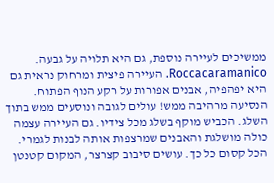ממשיכים לעיירה נוספת, גם היא תלויה על גבעה. Roccacaramanico. העיירה פיצית ומרחוק נראית גם היא יפהפיה, אבנים אפורות על רקע הנוף הפתוח. הנסיעה מרהיבה ממש! עולים לגובה ונוסעים ממש בתוך השלג. הכביש מוקף בשלג מכל צידיו. גם העיירה עצמה כולה מושלגת והאבנים שמרצפות אותה לבנות לגמרי. הכל קסום כל כך. עושים סיבוב קצרצר, המקום קטנטן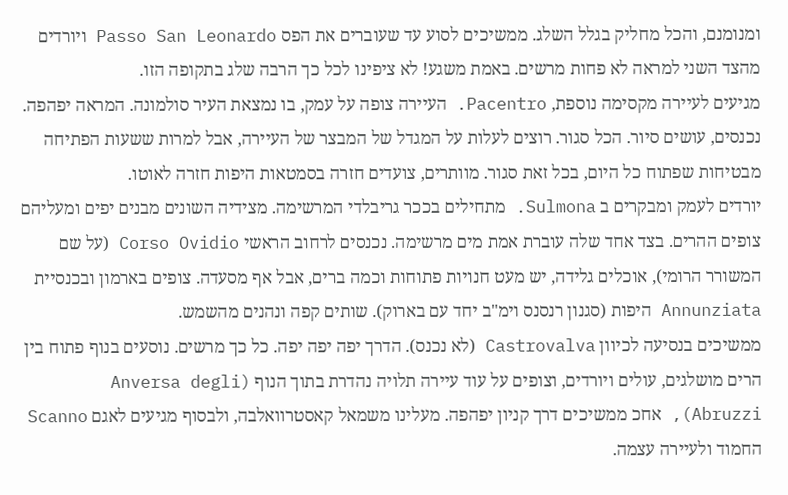ומנומנם, והכל מחליק בגלל השלג. ממשיכים לסוע עד שעוברים את הפס Passo San Leonardo ויורדים מהצד השני למראה לא פחות מרשים. באמת משגע! לא ציפינו לכל כך הרבה שלג בתקופה הזו.
מגיעים לעיירה מקסימה נוספת, Pacentro. העיירה צופה על עמק, בו נמצאת העיר סולמונה. המראה יפהפה. נכנסים, עושים סיור. הכל סגור. רוצים לעלות על המגדל של המבצר של העיירה, אבל למרות ששעות הפתיחה מבטיחות שפתוח כל היום, בכל זאת סגור. מוותרים, צועדים חזרה בסמטאות היפות חזרה לאוטו.
יורדים לעמק ומבקרים ב Sulmona. מתחילים בככר גריבלדי המרשימה. מצידיה השונים מבנים יפים ומעליהם צופים ההרים. בצד אחד שלה עוברת אמת מים מרשימה. נכנסים לרחוב הראשי Corso Ovidio (על שם המשורר הרומי), אוכלים גלידה, יש מעט חנויות פתוחות וכמה ברים, אבל אף מסעדה. צופים בארמון ובכנסיית Annunziata היפות (סגנון רנסנס וימ"ב יחד עם בארוק). שותים קפה ונהנים מהשמש.
ממשיכים בנסיעה לכיוון Castrovalva (לא נכנס). הדרך יפה יפה יפה. כל כך מרשים. נוסעים בנוף פתוח בין הרים מושלגים, עולים ויורדים, וצופים על עוד עיירה תלויה נהדרת בתוך הנוף (Anversa degli Abruzzi), אחכ ממשיכים דרך קניון יפהפה. מעלינו משמאל קאסטרוואלבה, ולבסוף מגיעים לאגם Scanno החמוד ולעיירה עצמה.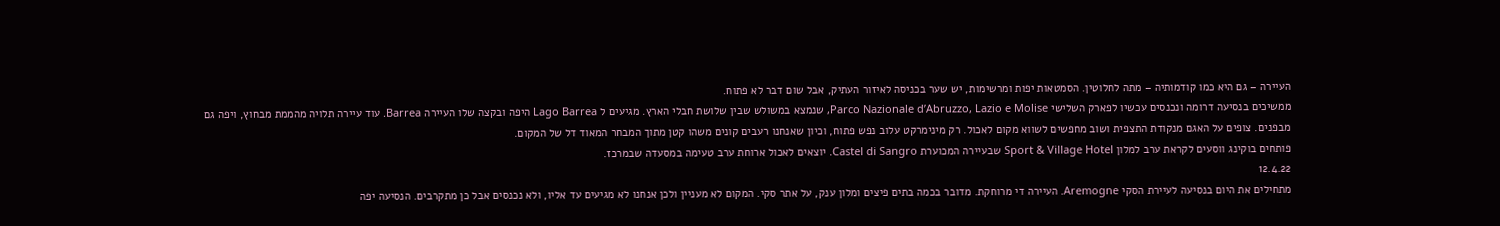העיירה – גם היא כמו קודמותיה – מתה לחלוטין. הסמטאות יפות ומרשימות, יש שער בכניסה לאיזור העתיק, אבל שום דבר לא פתוח.
ממשיכים בנסיעה דרומה ונכנסים עכשיו לפארק השלישי Parco Nazionale d’Abruzzo, Lazio e Molise, שנמצא במשולש שבין שלושת חבלי הארץ. מגיעים ל Lago Barrea היפה ובקצה שלו העיירה Barrea. עוד עיירה תלויה מהממת מבחוץ, ויפה גם מבפנים. צופים על האגם מנקודת התצפית ושוב מחפשים לשווא מקום לאכול. רק מינימרקט עלוב נפש פתוח, וכיון שאנחנו רעבים קונים משהו קטן מתוך המבחר המאוד דל של המקום.
פותחים בוקינג ווסעים לקראת ערב למלון Sport & Village Hotel שבעיירה המכוערת Castel di Sangro. יוצאים לאכול ארוחת ערב טעימה במסעדה שבמרכז.
12.4.22
מתחילים את היום בנסיעה לעיירת הסקי Aremogne. העיירה די מרוחקת. מדובר בכמה בתים פיצים ומלון ענק, על אתר סקי. המקום לא מעניין ולכן אנחנו לא מגיעים עד אליו, ולא נכנסים אבל כן מתקרבים. הנסיעה יפה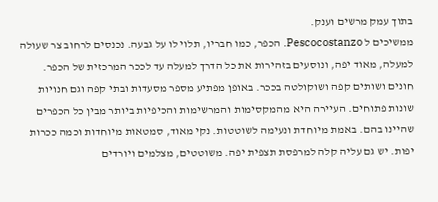בתוך עמק מרשים וענק.
ממשיכים ל Pescocostanzo. הכפר, כמו חבריו, תלוי לו על גבעה. נכנסים לרחוב צר שעולה למעלה, מאוד יפה, ונוסעים בזהירות את כל הדרך למעלה עד לככר המרכזית של הכפר. חונים ושותים קפה ושוקולטה בככר. באופן מפתיע מספר מסעדות ובתי קפה וגם חנויות שונות פתוחים. העיירה היא מהמקסימות והמרשימות והכיפיות ביותר מבין כל הכפרים שהיינו בהם. באמת מיוחדת ונעימה לשוטטות. נקי מאוד, סמטאות מיוחדות וכמה ככרות יפות. יש גם עליה קלה למרפסת תצפית יפה. משוטטים, מצלמים ויורדים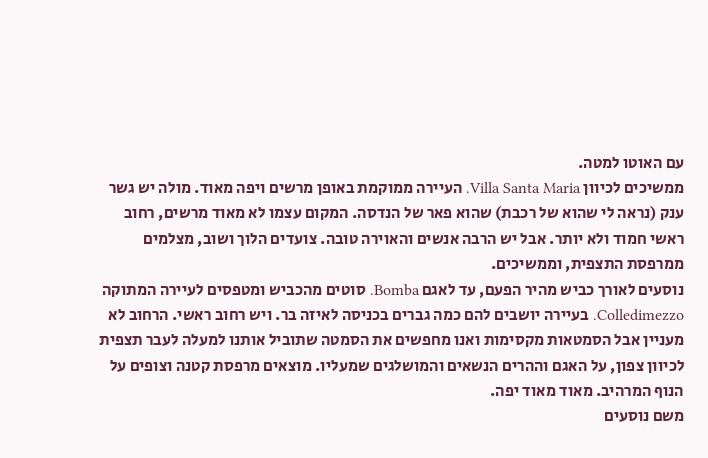עם האוטו למטה.
ממשיכים לכיוון Villa Santa Maria. העיירה ממוקמת באופן מרשים ויפה מאוד. מולה יש גשר ענק (נראה לי שהוא של רכבת) שהוא פאר של הנדסה. המקום עצמו לא מאוד מרשים, רחוב ראשי חמוד ולא יותר. אבל יש הרבה אנשים והאוירה טובה. צועדים הלוך ושוב, מצלמים ממרפסת התצפית, וממשיכים.
נוסעים לאורך כביש מהיר הפעם, עד לאגם Bomba. סוטים מהכביש ומטפסים לעיירה המתוקה Colledimezzo. בעיירה יושבים להם כמה גברים בכניסה לאיזה בר. ויש רחוב ראשי. הרחוב לא מעניין אבל הסמטאות מקסימות ואנו מחפשים את הסמטה שתוביל אותנו למעלה לעבר תצפית לכיוון צפון, על האגם וההרים הנשאים והמושלגים שמעליו. מוצאים מרפסת קטנה וצופים על הנוף המרהיב. מאוד מאוד יפה.
משם נוסעים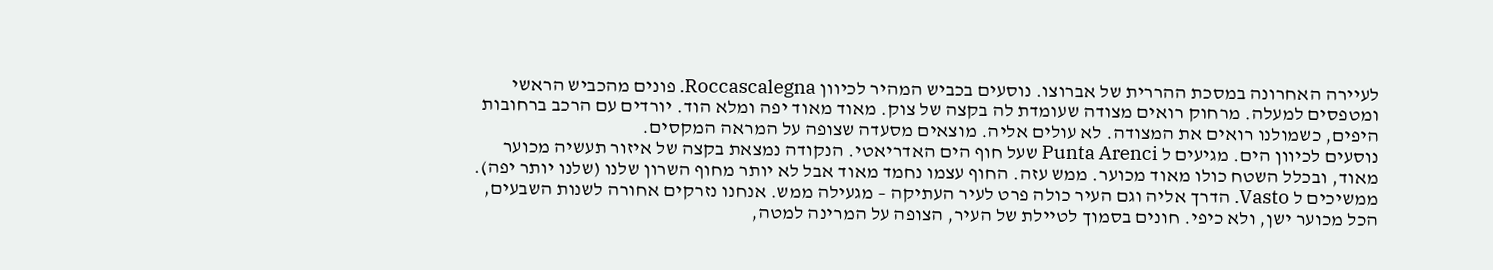לעיירה האחרונה במסכת ההררית של אברוצו. נוסעים בכביש המהיר לכיוון Roccascalegna. פונים מהכביש הראשי ומטפסים למעלה. מרחוק רואים מצודה שעומדת לה בקצה של צוק. מאוד מאוד יפה ומלא הוד. יורדים עם הרכב ברחובות היפים, כשמולנו רואים את המצודה. לא עולים אליה. מוצאים מסעדה שצופה על המראה המקסים.
נוסעים לכיוון הים. מגיעים ל Punta Arenci שעל חוף הים האדריאטי. הנקודה נמצאת בקצה של איזור תעשיה מכוער מאוד, ובכלל השטח כולו מאוד מכוער. ממש עזה. החוף עצמו נחמד מאוד אבל לא יותר מחוף השרון שלנו (שלנו יותר יפה). ממשיכים ל Vasto. הדרך אליה וגם העיר כולה פרט לעיר העתיקה – מגעילה ממש. אנחנו נזרקים אחורה לשנות השבעים, הכל מכוער ישן, ולא כיפי. חונים בסמוך לטיילת של העיר, הצופה על המרינה למטה,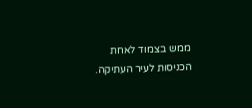ממש בצמוד לאחת הכניסות לעיר העתיקה.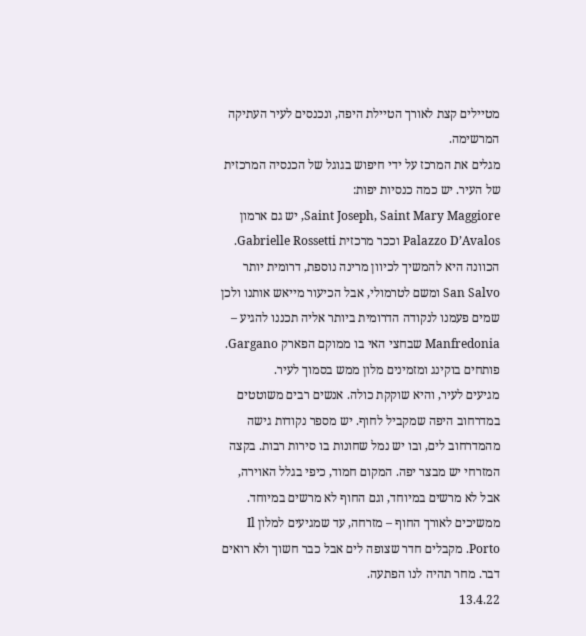מטיילים קצת לאורך הטיילת היפה, ונכנסים לעיר העתיקה המרשימה.
מגלים את המרכז על ידי חיפוש בגוגל של הכנסיה המרכזית של העיר. יש כמה כנסיות יפות:
Saint Joseph, Saint Mary Maggiore, יש גם ארמון Palazzo D’Avalos וככר מרכזית Gabrielle Rossetti.
הכוונה היא להמשיך לכיוון מרינה נוספת, דרומית יותר San Salvo ומשם לטרמולי, אבל הכיעור מייאש אותנו ולכן שמים פעמנו לנקודה הדרומית ביותר אליה תכננו להגיע – Manfredonia שבחצי האי בו ממוקם הפארק Gargano. פותחים בוקינג ומזמינים מלון ממש בסמוך לעיר.
מגיעים לעיר, והיא שוקקת כולה. אנשים רבים משוטטים במדרחוב היפה שמקביל לחוף. יש מספר נקודות גישה מהמדרחוב לים, ובו יש נמל שחונות בו סירות רבות. בקצה המזרחי יש מבצר יפה. המקום חמוד, כיפי בגלל האוירה, אבל לא מרשים במיוחד, וגם החוף לא מרשים במיוחד. ממשיכים לאורך החוף – מזרחה, עד שמגיעים למלון Il Porto. מקבלים חדר שצופה לים אבל כבר חשוך ולא רואים דבר. מחר תהיה לנו הפתעה.
13.4.22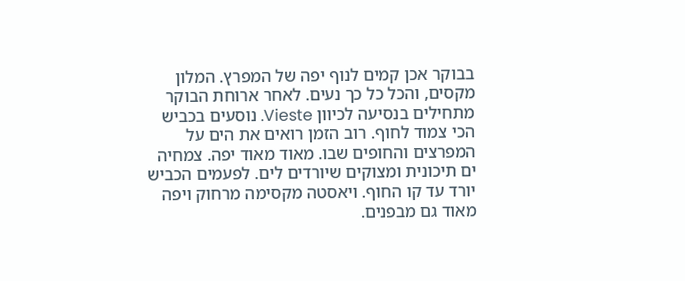בבוקר אכן קמים לנוף יפה של המפרץ. המלון מקסים, והכל כל כך נעים. לאחר ארוחת הבוקר מתחילים בנסיעה לכיוון Vieste. נוסעים בכביש הכי צמוד לחוף. רוב הזמן רואים את הים על המפרצים והחופים שבו. מאוד מאוד יפה. צמחיה ים תיכונית ומצוקים שיורדים לים. לפעמים הכביש יורד עד קו החוף. ויאסטה מקסימה מרחוק ויפה מאוד גם מבפנים.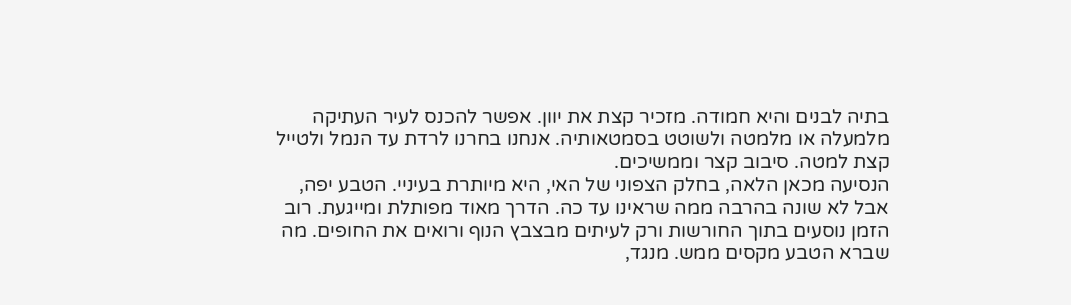בתיה לבנים והיא חמודה. מזכיר קצת את יוון. אפשר להכנס לעיר העתיקה מלמעלה או מלמטה ולשוטט בסמטאותיה. אנחנו בחרנו לרדת עד הנמל ולטייל קצת למטה. סיבוב קצר וממשיכים.
הנסיעה מכאן הלאה, בחלק הצפוני של האי, היא מיותרת בעיניי. הטבע יפה, אבל לא שונה בהרבה ממה שראינו עד כה. הדרך מאוד מפותלת ומייגעת. רוב הזמן נוסעים בתוך החורשות ורק לעיתים מבצבץ הנוף ורואים את החופים. מה שברא הטבע מקסים ממש. מנגד,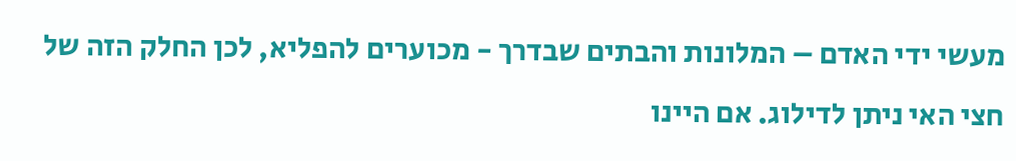מעשי ידי האדם – המלונות והבתים שבדרך - מכוערים להפליא, לכן החלק הזה של חצי האי ניתן לדילוג. אם היינו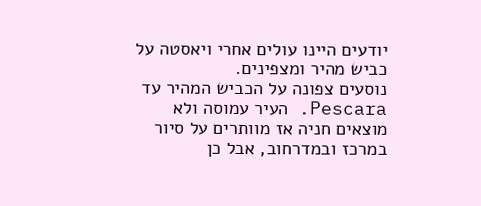יודעים היינו עולים אחרי ויאסטה על כביש מהיר ומצפינים.
נוסעים צפונה על הכביש המהיר עד Pescara. העיר עמוסה ולא מוצאים חניה אז מוותרים על סיור במרכז ובמדרחוב, אבל כן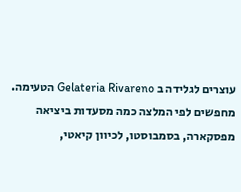עוצרים לגלידה ב Gelateria Rivareno הטעימה.
מחפשים לפי המלצה כמה מסעדות ביציאה מפסקארה, בסמבוסטו, לכיוון קיאטי,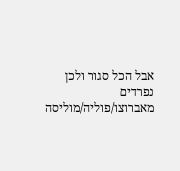אבל הכל סגור ולכן נפרדים מאברוצו/פוליה/מוליסה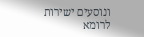ונוסעים ישירות לרומא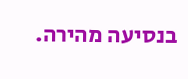בנסיעה מהירה.